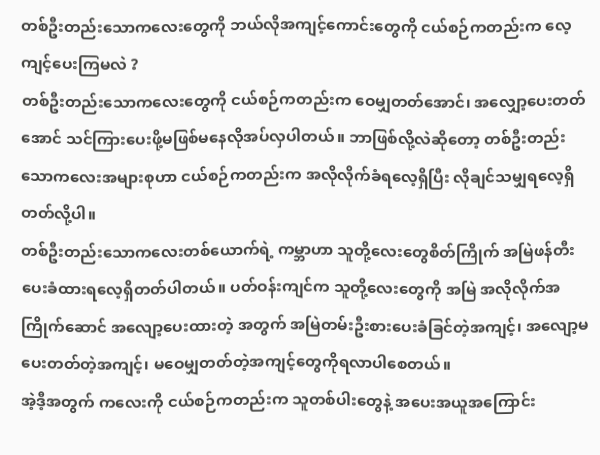တစ်ဦးတည်းသောကလေးတွေကို ဘယ်လိုအကျင့်ကောင်းတွေကို ငယ်စဉ်ကတည်းက လေ့ကျင့်ပေးကြမလဲ ?
တစ်ဦးတည်းသောကလေးတွေကို ငယ်စဉ်ကတည်းက ဝေမျှတတ်အောင်၊ အလျှော့ပေးတတ်အောင် သင်ကြားပေးဖို့မဖြစ်မနေလိုအပ်လှပါတယ်။ ဘာဖြစ်လို့လဲဆိုတော့ တစ်ဦးတည်းသောကလေးအများစုဟာ ငယ်စဉ်ကတည်းက အလိုလိုက်ခံရလေ့ရှိပြီး လိုချင်သမျှရလေ့ရှိတတ်လို့ပါ။
တစ်ဦးတည်းသောကလေးတစ်ယောက်ရဲ့ ကမ္ဘာဟာ သူတို့လေးတွေစိတ်ကြိုက် အမြဲဖန်တီးပေးခံထားရလေ့ရှိတတ်ပါတယ်။ ပတ်ဝန်းကျင်က သူတို့လေးတွေကို အမြဲ အလိုလိုက်အကြိုက်ဆောင် အလျော့ပေးထားတဲ့ အတွက် အမြဲတမ်းဦးစားပေးခံခြင်တဲ့အကျင့်၊ အလျော့မပေးတတ်တဲ့အကျင့်၊ မဝေမျှတတ်တဲ့အကျင့်တွေကိုရလာပါစေတယ်။
အဲ့ဒီ့အတွက် ကလေးကို ငယ်စဉ်ကတည်းက သူတစ်ပါးတွေနဲ့ အပေးအယူအကြောင်း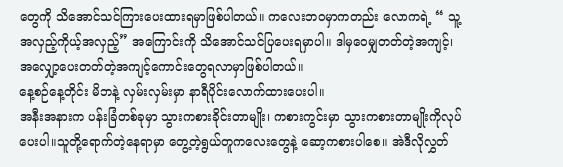တွေကို သိအောင်သင်ကြားပေးထားရမှာဖြစ်ပါတယ်။ ကလေးဘဝမှာကတည်း လောကရဲ့ “ သူ့အလှည့်ကိုယ့်အလှည့်” အကြောင်းကို သိအောင်သင်ပြပေးရမှာပါ။ ဒါမှဝေမျှတတ်တဲ့အကျင့်၊ အလျှော့ပေးတတ်တဲ့အကျင့်ကောင်းတွေရလာမှာဖြစ်ပါတယ်။
နေ့စဉ်နေ့တိုင်း မိဘနဲ့ လှမ်းလှမ်းမှာ နာရီပိုင်းလောက်ထားပေးပါ။
အနီးအနားက ပန်းခြံတစ်ခုမှာ သွားကစားခိုင်းတာမျိုး၊ ကစားကွင်းမှာ သွားကစားတာမျိုးကိုလုပ်ပေးပါ။သူတို့ရောက်တဲ့နေရာမှာ တွေ့တဲ့ရွယ်တူကလေးတွေနဲ့ ဆော့ကစားပါစေ။ အဲဒီလိုလွှတ်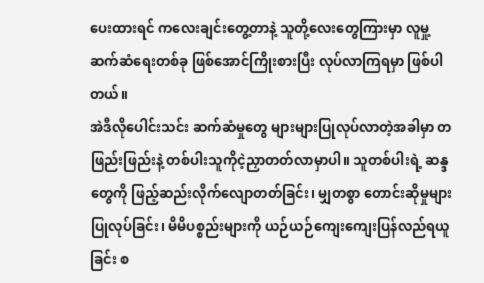ပေးထားရင် ကလေးချင်းတွေ့တာနဲ့ သူတို့လေးတွေကြားမှာ လူမှု့ဆက်ဆံရေးတစ်ခု ဖြစ်အောင်ကြိုးစားပြီး လုပ်လာကြရမှာ ဖြစ်ပါတယ်။
အဲဒီလိုပေါင်းသင်း ဆက်ဆံမှုတွေ များများပြုလုပ်လာတဲ့အခါမှာ တဖြည်းဖြည်းနဲ့ တစ်ပါးသူကိုငဲ့ညှာတတ်လာမှာပါ။ သူတစ်ပါးရဲ့ ဆန္ဒတွေကို ဖြည့်ဆည်းလိုက်လျောတတ်ခြင်း၊ မျှတစွာ တောင်းဆိုမှုများပြုလုပ်ခြင်း၊ မိမိပစ္စည်းများကို ယဉ်ယဉ်ကျေးကျေးပြန်လည်ရယူခြင်း စ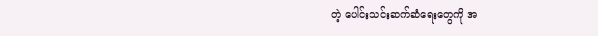တဲ့ ပေါင်းသင်းဆက်ဆံရေးတွေကို အ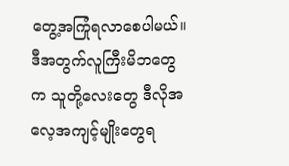တွေ့အကြုံရလာစေပါမယ်။ ဒီအတွက်လူကြီးမိဘတွေက သူတို့လေးတွေ ဒီလိုအလေ့အကျင့်မျိုးတွေရ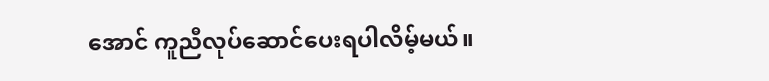အောင် ကူညီလုပ်ဆောင်ပေးရပါလိမ့်မယ်။